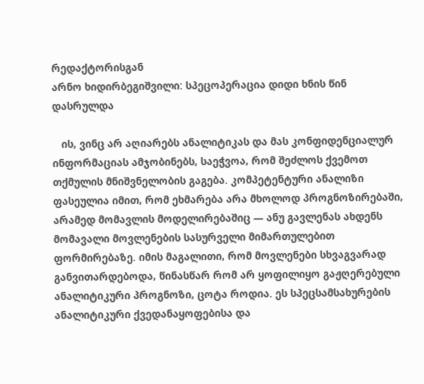რედაქტორისგან
არნო ხიდირბეგიშვილი: სპეცოპერაცია დიდი ხნის წინ დასრულდა

   ის, ვინც არ აღიარებს ანალიტიკას და მას კონფიდენციალურ ინფორმაციას ამჯობინებს, საეჭვოა, რომ შეძლოს ქვემოთ თქმულის მნიშვნელობის გაგება. კომპეტენტური ანალიზი ფასეულია იმით, რომ ეხმარება არა მხოლოდ პროგნოზირებაში, არამედ მომავლის მოდელირებაშიც — ანუ გავლენას ახდენს მომავალი მოვლენების სასურველი მიმართულებით ფორმირებაზე. იმის მაგალითი, რომ მოვლენები სხვაგვარად განვითარდებოდა, წინასწარ რომ არ ყოფილიყო გაჟღერებული ანალიტიკური პროგნოზი, ცოტა როდია. ეს სპეცსამსახურების ანალიტიკური ქვედანაყოფებისა და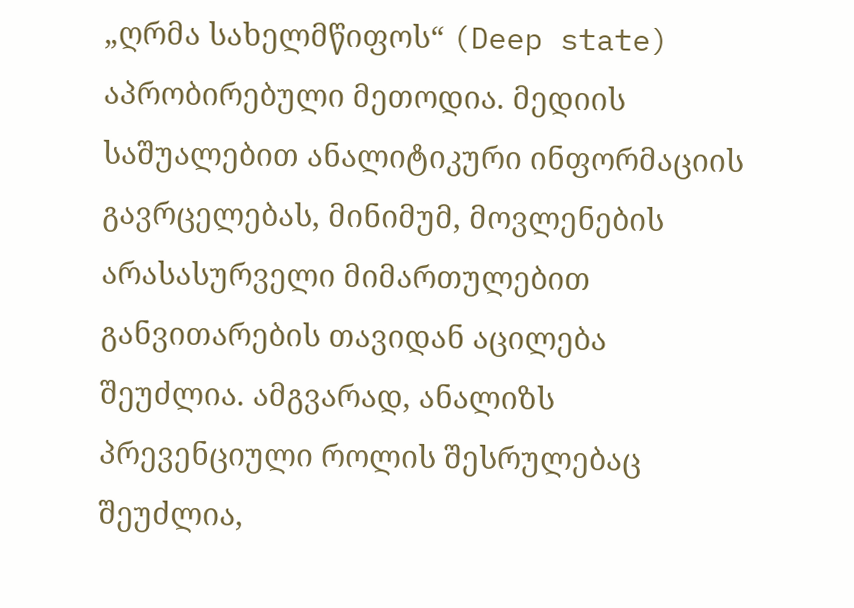„ღრმა სახელმწიფოს“ (Deep state) აპრობირებული მეთოდია. მედიის საშუალებით ანალიტიკური ინფორმაციის გავრცელებას, მინიმუმ, მოვლენების არასასურველი მიმართულებით განვითარების თავიდან აცილება შეუძლია. ამგვარად, ანალიზს პრევენციული როლის შესრულებაც შეუძლია,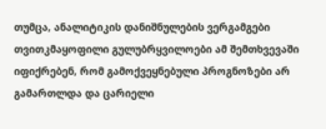თუმცა, ანალიტიკის დანიშნულების ვერგამგები თვითკმაყოფილი გულუბრყვილოები ამ შემთხვევაში იფიქრებენ, რომ გამოქვეყნებული პროგნოზები არ გამართლდა და ცარიელი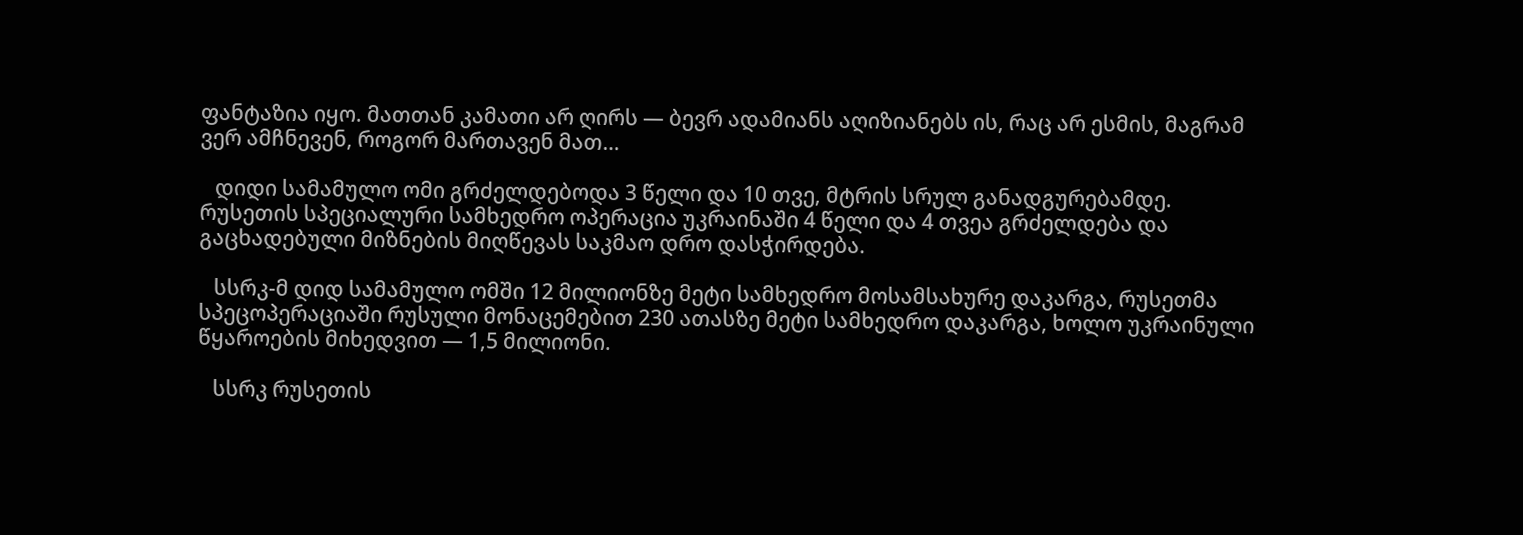ფანტაზია იყო. მათთან კამათი არ ღირს — ბევრ ადამიანს აღიზიანებს ის, რაც არ ესმის, მაგრამ ვერ ამჩნევენ, როგორ მართავენ მათ…

   დიდი სამამულო ომი გრძელდებოდა 3 წელი და 10 თვე, მტრის სრულ განადგურებამდე. რუსეთის სპეციალური სამხედრო ოპერაცია უკრაინაში 4 წელი და 4 თვეა გრძელდება და გაცხადებული მიზნების მიღწევას საკმაო დრო დასჭირდება.

   სსრკ-მ დიდ სამამულო ომში 12 მილიონზე მეტი სამხედრო მოსამსახურე დაკარგა, რუსეთმა სპეცოპერაციაში რუსული მონაცემებით 230 ათასზე მეტი სამხედრო დაკარგა, ხოლო უკრაინული წყაროების მიხედვით — 1,5 მილიონი.

   სსრკ რუსეთის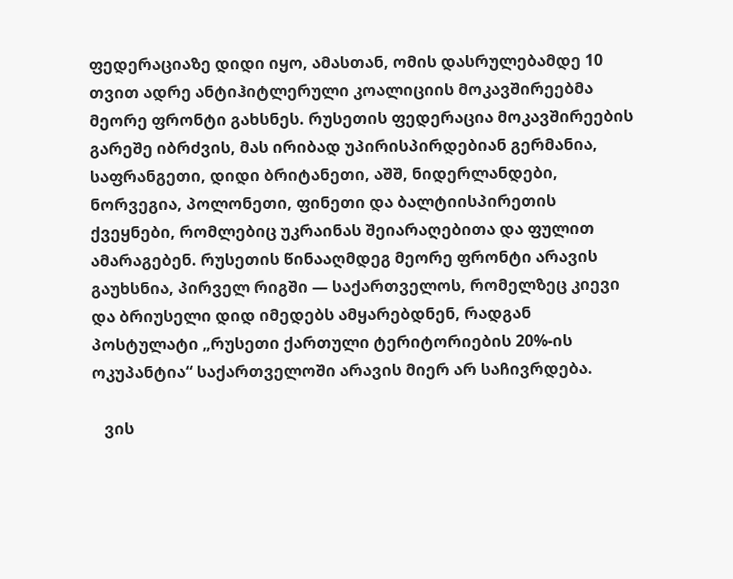ფედერაციაზე დიდი იყო, ამასთან, ომის დასრულებამდე 10 თვით ადრე ანტიჰიტლერული კოალიციის მოკავშირეებმა მეორე ფრონტი გახსნეს. რუსეთის ფედერაცია მოკავშირეების გარეშე იბრძვის, მას ირიბად უპირისპირდებიან გერმანია, საფრანგეთი, დიდი ბრიტანეთი, აშშ, ნიდერლანდები, ნორვეგია, პოლონეთი, ფინეთი და ბალტიისპირეთის ქვეყნები, რომლებიც უკრაინას შეიარაღებითა და ფულით ამარაგებენ. რუსეთის წინააღმდეგ მეორე ფრონტი არავის გაუხსნია, პირველ რიგში — საქართველოს, რომელზეც კიევი და ბრიუსელი დიდ იმედებს ამყარებდნენ, რადგან პოსტულატი „რუსეთი ქართული ტერიტორიების 20%-ის ოკუპანტია“ საქართველოში არავის მიერ არ საჩივრდება.

   ვის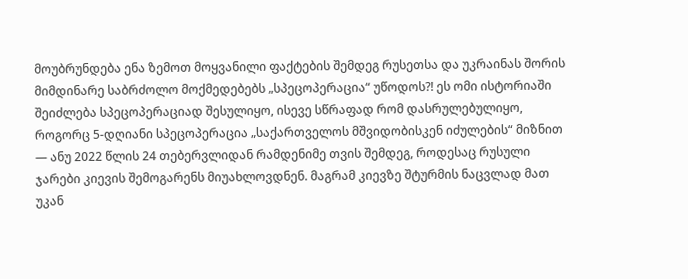მოუბრუნდება ენა ზემოთ მოყვანილი ფაქტების შემდეგ რუსეთსა და უკრაინას შორის მიმდინარე საბრძოლო მოქმედებებს „სპეცოპერაცია“ უწოდოს?! ეს ომი ისტორიაში შეიძლება სპეცოპერაციად შესულიყო, ისევე სწრაფად რომ დასრულებულიყო, როგორც 5-დღიანი სპეცოპერაცია „საქართველოს მშვიდობისკენ იძულების“ მიზნით — ანუ 2022 წლის 24 თებერვლიდან რამდენიმე თვის შემდეგ, როდესაც რუსული ჯარები კიევის შემოგარენს მიუახლოვდნენ. მაგრამ კიევზე შტურმის ნაცვლად მათ უკან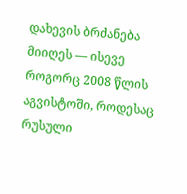დახევის ბრძანება მიიღეს — ისევე როგორც 2008 წლის აგვისტოში, როდესაც რუსული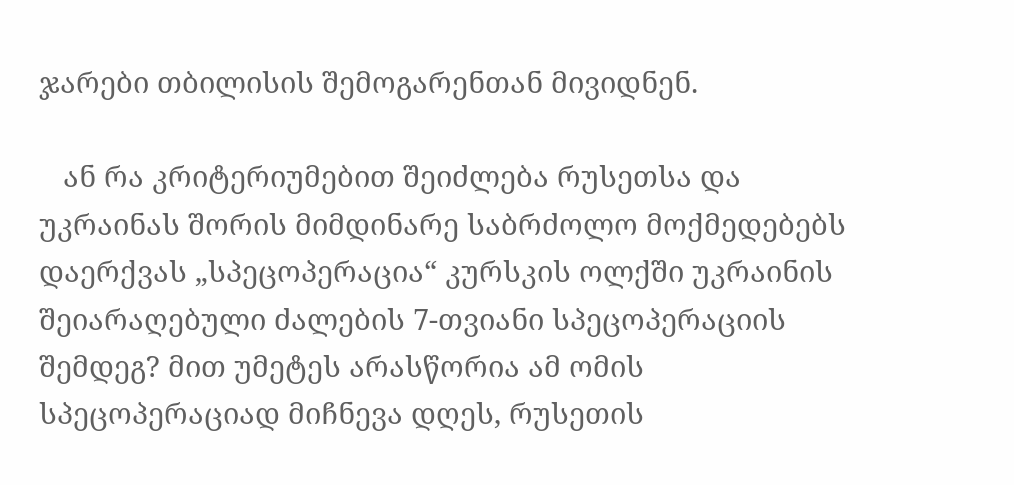ჯარები თბილისის შემოგარენთან მივიდნენ.

   ან რა კრიტერიუმებით შეიძლება რუსეთსა და უკრაინას შორის მიმდინარე საბრძოლო მოქმედებებს დაერქვას „სპეცოპერაცია“ კურსკის ოლქში უკრაინის შეიარაღებული ძალების 7-თვიანი სპეცოპერაციის შემდეგ? მით უმეტეს არასწორია ამ ომის სპეცოპერაციად მიჩნევა დღეს, რუსეთის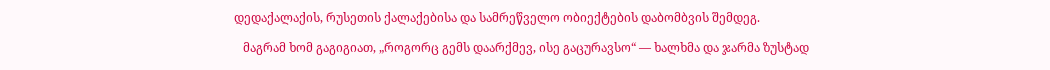დედაქალაქის, რუსეთის ქალაქებისა და სამრეწველო ობიექტების დაბომბვის შემდეგ.

   მაგრამ ხომ გაგიგიათ, „როგორც გემს დაარქმევ, ისე გაცურავსო“ — ხალხმა და ჯარმა ზუსტად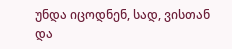უნდა იცოდნენ, სად, ვისთან და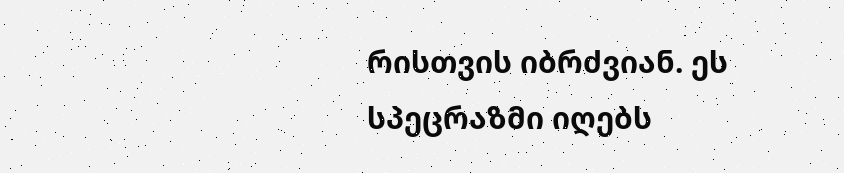რისთვის იბრძვიან. ეს სპეცრაზმი იღებს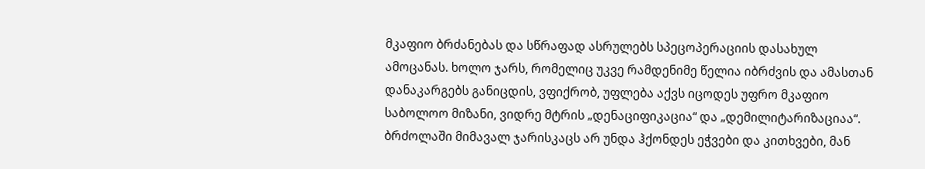მკაფიო ბრძანებას და სწრაფად ასრულებს სპეცოპერაციის დასახულ ამოცანას. ხოლო ჯარს, რომელიც უკვე რამდენიმე წელია იბრძვის და ამასთან დანაკარგებს განიცდის, ვფიქრობ, უფლება აქვს იცოდეს უფრო მკაფიო საბოლოო მიზანი, ვიდრე მტრის „დენაციფიკაცია“ და „დემილიტარიზაციაა“. ბრძოლაში მიმავალ ჯარისკაცს არ უნდა ჰქონდეს ეჭვები და კითხვები, მან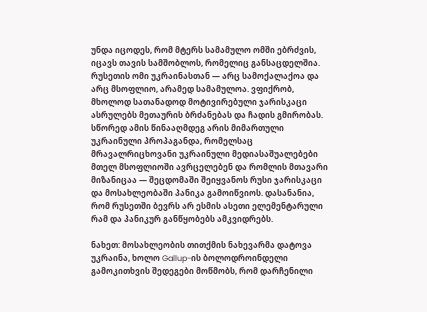უნდა იცოდეს, რომ მტერს სამამულო ომში ებრძვის, იცავს თავის სამშობლოს, რომელიც განსაცდელშია. რუსეთის ომი უკრაინასთან — არც სამოქალაქოა და არც მსოფლიო, არამედ სამამულოა. ვფიქრობ, მხოლოდ სათანადოდ მოტივირებული ჯარისკაცი ასრულებს მეთაურის ბრძანებას და ჩადის გმირობას. სწორედ ამის წინააღმდეგ არის მიმართული უკრაინული პროპაგანდა, რომელსაც მრავალრიცხოვანი უკრაინული მედიასაშუალებები მთელ მსოფლიოში ავრცელებენ და რომლის მთავარი მიზანიცაა — შეცდომაში შეიყვანოს რუსი ჯარისკაცი და მოსახლეობაში პანიკა გამოიწვიოს. დასანანია, რომ რუსეთში ბევრს არ ესმის ასეთი ელემენტარული რამ და პანიკურ განწყობებს ამკვიდრებს.

ნახეთ: მოსახლეობის თითქმის ნახევარმა დატოვა უკრაინა, ხოლო Gallup-ის ბოლოდროინდელი გამოკითხვის შედეგები მოწმობს, რომ დარჩენილი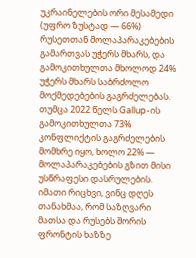უკრაინელების ორი მესამედი (უფრო ზუსტად — 66%) რუსეთთან მოლაპარაკებების გამართვას უჭერს მხარს, და გამოკითხულთა მხოლოდ 24% უჭერს მხარს საბრძოლო მოქმედებების გაგრძელებას. თუმცა 2022 წელს Gallup-ის გამოკითხულთა 73% კონფლიქტის გაგრძელების მომხრე იყო, ხოლო 22% — მოლაპარაკებების გზით მისი უსწრაფესი დასრულების. იმათი რიცხვი, ვინც დღეს თანახმაა, რომ საზღვარი მათსა და რუსებს შორის ფრონტის ხაზზე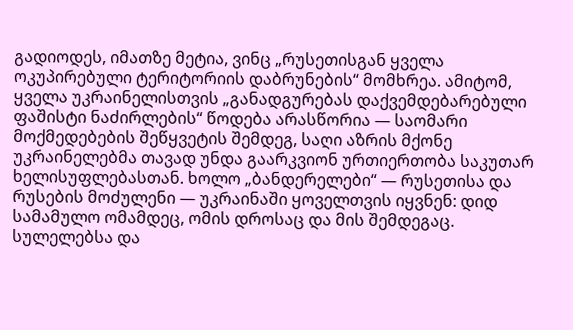გადიოდეს, იმათზე მეტია, ვინც „რუსეთისგან ყველა ოკუპირებული ტერიტორიის დაბრუნების“ მომხრეა. ამიტომ, ყველა უკრაინელისთვის „განადგურებას დაქვემდებარებული ფაშისტი ნაძირლების“ წოდება არასწორია — საომარი მოქმედებების შეწყვეტის შემდეგ, საღი აზრის მქონე უკრაინელებმა თავად უნდა გაარკვიონ ურთიერთობა საკუთარ ხელისუფლებასთან. ხოლო „ბანდერელები“ — რუსეთისა და რუსების მოძულენი — უკრაინაში ყოველთვის იყვნენ: დიდ სამამულო ომამდეც, ომის დროსაც და მის შემდეგაც. სულელებსა და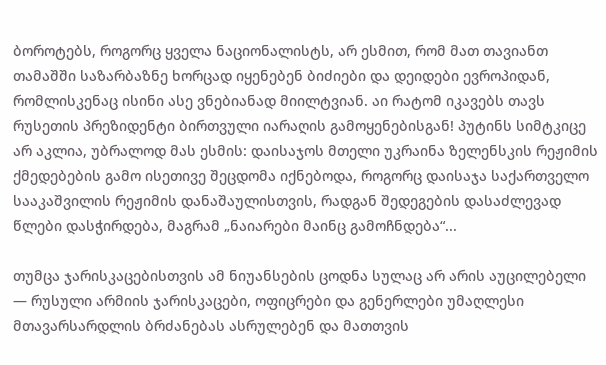ბოროტებს, როგორც ყველა ნაციონალისტს, არ ესმით, რომ მათ თავიანთ თამაშში საზარბაზნე ხორცად იყენებენ ბიძიები და დეიდები ევროპიდან, რომლისკენაც ისინი ასე ვნებიანად მიილტვიან. აი რატომ იკავებს თავს რუსეთის პრეზიდენტი ბირთვული იარაღის გამოყენებისგან! პუტინს სიმტკიცე არ აკლია, უბრალოდ მას ესმის: დაისაჯოს მთელი უკრაინა ზელენსკის რეჟიმის ქმედებების გამო ისეთივე შეცდომა იქნებოდა, როგორც დაისაჯა საქართველო სააკაშვილის რეჟიმის დანაშაულისთვის, რადგან შედეგების დასაძლევად წლები დასჭირდება, მაგრამ „ნაიარები მაინც გამოჩნდება“...

თუმცა ჯარისკაცებისთვის ამ ნიუანსების ცოდნა სულაც არ არის აუცილებელი — რუსული არმიის ჯარისკაცები, ოფიცრები და გენერლები უმაღლესი მთავარსარდლის ბრძანებას ასრულებენ და მათთვის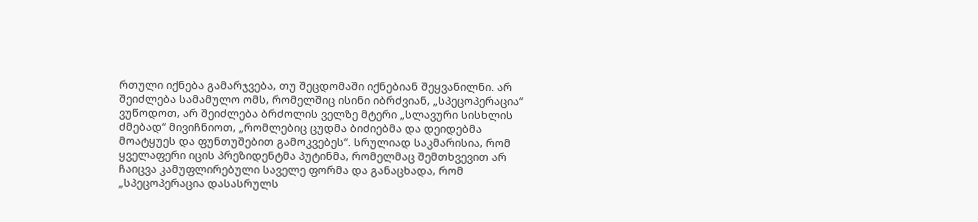რთული იქნება გამარჯვება, თუ შეცდომაში იქნებიან შეყვანილნი. არ შეიძლება სამამულო ომს, რომელშიც ისინი იბრძვიან, „სპეცოპერაცია“ ვუწოდოთ, არ შეიძლება ბრძოლის ველზე მტერი „სლავური სისხლის ძმებად“ მივიჩნიოთ, „რომლებიც ცუდმა ბიძიებმა და დეიდებმა მოატყუეს და ფუნთუშებით გამოკვებეს“. სრულიად საკმარისია, რომ ყველაფერი იცის პრეზიდენტმა პუტინმა, რომელმაც შემთხვევით არ ჩაიცვა კამუფლირებული საველე ფორმა და განაცხადა, რომ „სპეცოპერაცია დასასრულს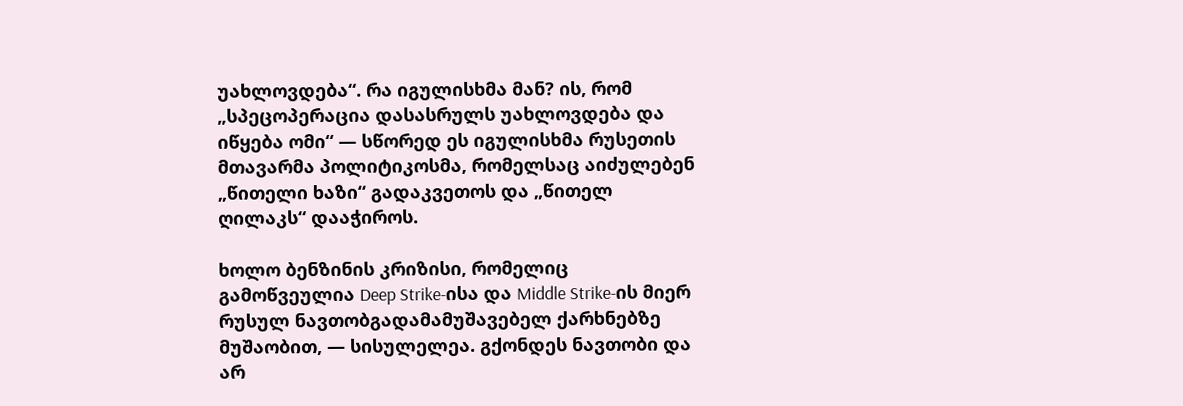უახლოვდება“. რა იგულისხმა მან? ის, რომ „სპეცოპერაცია დასასრულს უახლოვდება და იწყება ომი“ — სწორედ ეს იგულისხმა რუსეთის მთავარმა პოლიტიკოსმა, რომელსაც აიძულებენ „წითელი ხაზი“ გადაკვეთოს და „წითელ ღილაკს“ დააჭიროს.

ხოლო ბენზინის კრიზისი, რომელიც გამოწვეულია Deep Strike-ისა და Middle Strike-ის მიერ რუსულ ნავთობგადამამუშავებელ ქარხნებზე მუშაობით, — სისულელეა. გქონდეს ნავთობი და არ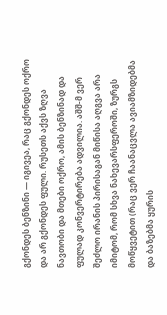გქონდეს ბენზინი — იგივეა, რაც გქონდეს ოქრო და არ გქონდეს ფული. რუსეთს აქვს ზღვა ნავთობი და მთები ოქრო, ამის ბენზინად და ფულად კონვერტირება ადვილია. აშშ-მ ვერ შეძლო ირანის პირისაგან მიწისა აღგვა არა იმიტომ, რომ სხვა ნახევარსფეროში, ზურგს მოწყვეტით (რაც ვერ ჩაანაცვლა ავიამზიდებმა და ბაზებმა ყურის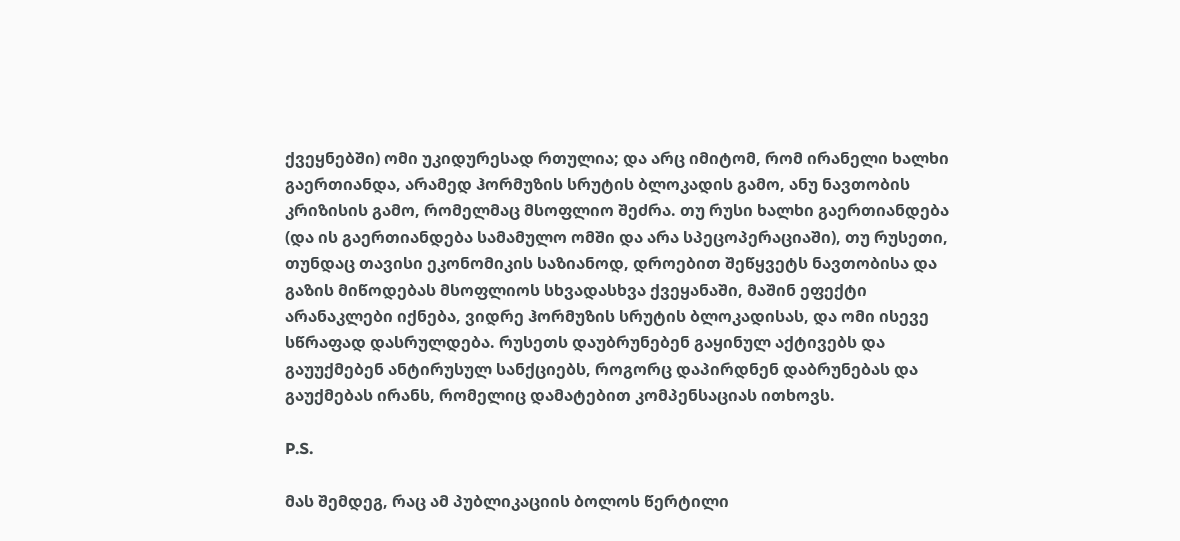ქვეყნებში) ომი უკიდურესად რთულია; და არც იმიტომ, რომ ირანელი ხალხი გაერთიანდა, არამედ ჰორმუზის სრუტის ბლოკადის გამო, ანუ ნავთობის კრიზისის გამო, რომელმაც მსოფლიო შეძრა. თუ რუსი ხალხი გაერთიანდება (და ის გაერთიანდება სამამულო ომში და არა სპეცოპერაციაში), თუ რუსეთი, თუნდაც თავისი ეკონომიკის საზიანოდ, დროებით შეწყვეტს ნავთობისა და გაზის მიწოდებას მსოფლიოს სხვადასხვა ქვეყანაში, მაშინ ეფექტი არანაკლები იქნება, ვიდრე ჰორმუზის სრუტის ბლოკადისას, და ომი ისევე სწრაფად დასრულდება. რუსეთს დაუბრუნებენ გაყინულ აქტივებს და გაუუქმებენ ანტირუსულ სანქციებს, როგორც დაპირდნენ დაბრუნებას და გაუქმებას ირანს, რომელიც დამატებით კომპენსაციას ითხოვს.

P.S.

მას შემდეგ, რაც ამ პუბლიკაციის ბოლოს წერტილი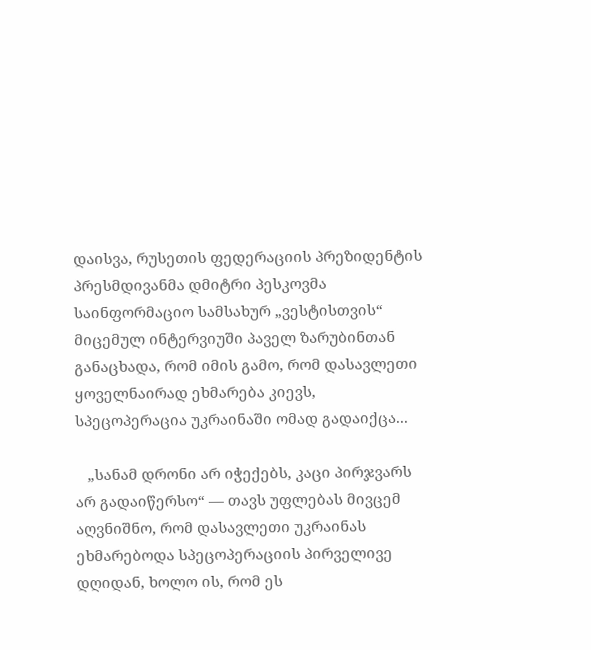დაისვა, რუსეთის ფედერაციის პრეზიდენტის პრესმდივანმა დმიტრი პესკოვმა საინფორმაციო სამსახურ „ვესტისთვის“ მიცემულ ინტერვიუში პაველ ზარუბინთან განაცხადა, რომ იმის გამო, რომ დასავლეთი ყოველნაირად ეხმარება კიევს, სპეცოპერაცია უკრაინაში ომად გადაიქცა...

   „სანამ დრონი არ იჭექებს, კაცი პირჯვარს არ გადაიწერსო“ — თავს უფლებას მივცემ აღვნიშნო, რომ დასავლეთი უკრაინას ეხმარებოდა სპეცოპერაციის პირველივე დღიდან, ხოლო ის, რომ ეს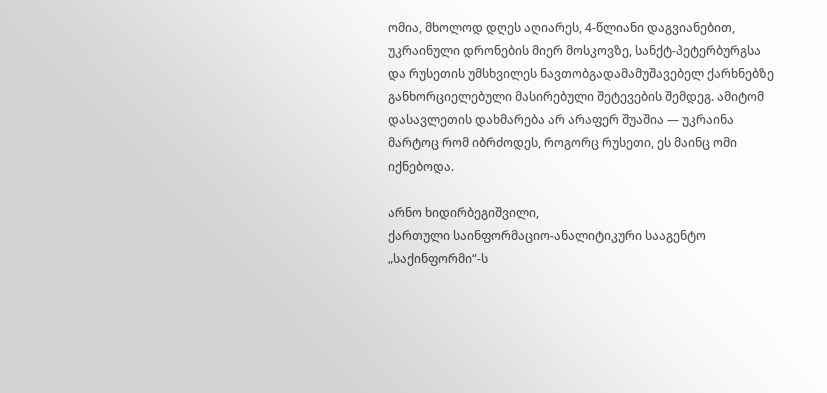ომია, მხოლოდ დღეს აღიარეს, 4-წლიანი დაგვიანებით, უკრაინული დრონების მიერ მოსკოვზე, სანქტ-პეტერბურგსა და რუსეთის უმსხვილეს ნავთობგადამამუშავებელ ქარხნებზე განხორციელებული მასირებული შეტევების შემდეგ. ამიტომ დასავლეთის დახმარება არ არაფერ შუაშია — უკრაინა მარტოც რომ იბრძოდეს, როგორც რუსეთი, ეს მაინც ომი იქნებოდა.

არნო ხიდირბეგიშვილი,
ქართული საინფორმაციო-ანალიტიკური სააგენტო „საქინფორმი“-ს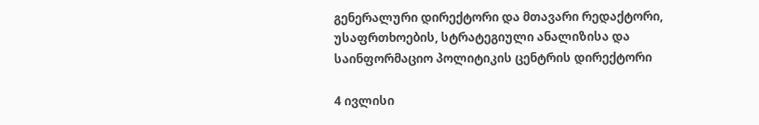გენერალური დირექტორი და მთავარი რედაქტორი, უსაფრთხოების, სტრატეგიული ანალიზისა და საინფორმაციო პოლიტიკის ცენტრის დირექტორი

4 ივლისი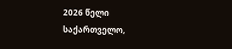2026 წელი
საქართველო,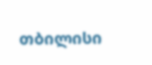თბილისი